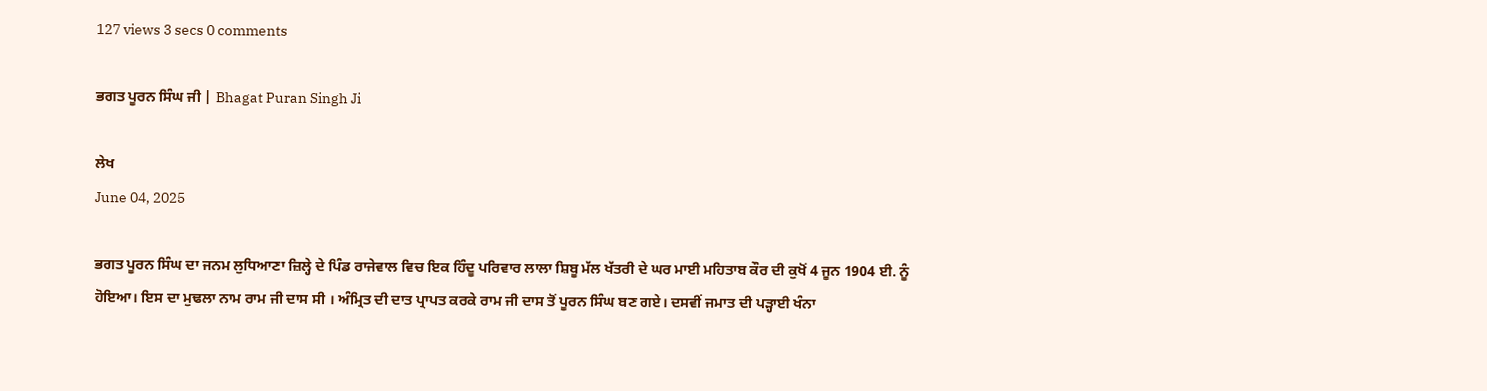127 views 3 secs 0 comments

ਭਗਤ ਪੂਰਨ ਸਿੰਘ ਜੀ | Bhagat Puran Singh Ji

ਲੇਖ
June 04, 2025

ਭਗਤ ਪੂਰਨ ਸਿੰਘ ਦਾ ਜਨਮ ਲੁਧਿਆਣਾ ਜ਼ਿਲ੍ਹੇ ਦੇ ਪਿੰਡ ਰਾਜੇਵਾਲ ਵਿਚ ਇਕ ਹਿੰਦੂ ਪਰਿਵਾਰ ਲਾਲਾ ਸ਼ਿਬੂ ਮੱਲ ਖੱਤਰੀ ਦੇ ਘਰ ਮਾਈ ਮਹਿਤਾਬ ਕੌਰ ਦੀ ਕੁਖੋਂ 4 ਜੂਨ 1904 ਈ. ਨੂੰ ਹੋਇਆ। ਇਸ ਦਾ ਮੁਢਲਾ ਨਾਮ ਰਾਮ ਜੀ ਦਾਸ ਸੀ । ਅੰਮ੍ਰਿਤ ਦੀ ਦਾਤ ਪ੍ਰਾਪਤ ਕਰਕੇ ਰਾਮ ਜੀ ਦਾਸ ਤੋਂ ਪੂਰਨ ਸਿੰਘ ਬਣ ਗਏ। ਦਸਵੀਂ ਜਮਾਤ ਦੀ ਪੜ੍ਹਾਈ ਖੰਨਾ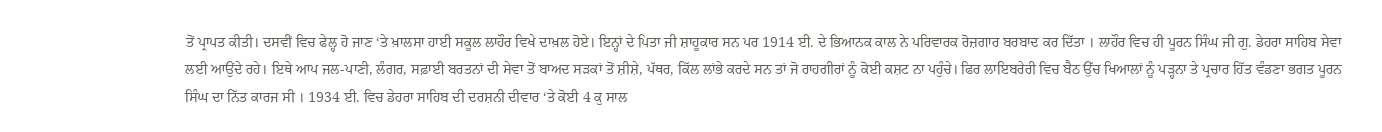ਤੋਂ ਪ੍ਰਾਪਤ ਕੀਤੀ। ਦਸਵੀਂ ਵਿਚ ਫੇਲ੍ਹ ਹੋ ਜਾਣ ‘ਤੇ ਖ਼ਾਲਸਾ ਹਾਈ ਸਕੂਲ ਲਾਹੌਰ ਵਿਖੇ ਦਾਖ਼ਲ ਹੋਏ। ਇਨ੍ਹਾਂ ਦੇ ਪਿਤਾ ਜੀ ਸ਼ਾਹੂਕਾਰ ਸਨ ਪਰ 1914 ਈ. ਦੇ ਭਿਆਨਕ ਕਾਲ ਨੇ ਪਰਿਵਾਰਕ ਰੋਜ਼ਗਾਰ ਬਰਬਾਦ ਕਰ ਦਿੱਤਾ । ਲਾਹੌਰ ਵਿਚ ਹੀ ਪੂਰਨ ਸਿੰਘ ਜੀ ਗੁ. ਡੇਹਰਾ ਸਾਹਿਬ ਸੇਵਾ ਲਈ ਆਉਂਦੇ ਰਹੇ। ਇਥੇ ਆਪ ਜਲ-ਪਾਣੀ, ਲੰਗਰ, ਸਫ਼ਾਈ ਬਰਤਨਾਂ ਦੀ ਸੇਵਾ ਤੋਂ ਬਾਅਦ ਸੜਕਾਂ ਤੋਂ ਸ਼ੀਸ਼ੇ, ਪੱਥਰ, ਕਿੱਲ ਲਾਂਭੇ ਕਰਦੇ ਸਨ ਤਾਂ ਜੋ ਰਾਹਗੀਰਾਂ ਨੂੰ ਕੋਈ ਕਸ਼ਟ ਨਾ ਪਹੁੰਚੇ। ਫਿਰ ਲਾਇਬਰੇਰੀ ਵਿਚ ਬੈਠ ਉੱਚ ਖਿਆਲਾਂ ਨੂੰ ਪੜ੍ਹਨਾ ਤੇ ਪ੍ਰਚਾਰ ਹਿੱਤ ਵੰਡਣਾ ਭਗਤ ਪੂਰਨ ਸਿੰਘ ਦਾ ਨਿੱਤ ਕਾਰਜ ਸੀ । 1934 ਈ. ਵਿਚ ਡੇਹਰਾ ਸਾਹਿਬ ਦੀ ਦਰਸ਼ਨੀ ਦੀਵਾਰ ‘ਤੇ ਕੋਈ 4 ਕੁ ਸਾਲ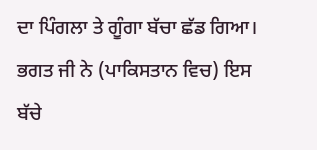ਦਾ ਪਿੰਗਲਾ ਤੇ ਗੂੰਗਾ ਬੱਚਾ ਛੱਡ ਗਿਆ। ਭਗਤ ਜੀ ਨੇ (ਪਾਕਿਸਤਾਨ ਵਿਚ) ਇਸ ਬੱਚੇ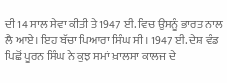ਦੀ 14 ਸਾਲ ਸੇਵਾ ਕੀਤੀ ਤੇ 1947 ਈ. ਵਿਚ ਉਸਨੂੰ ਭਾਰਤ ਨਾਲ ਲੈ ਆਏ। ਇਹ ਬੱਚਾ ਪਿਆਰਾ ਸਿੰਘ ਸੀ। 1947 ਈ. ਦੇਸ਼ ਵੰਡ ਪਿਛੋਂ ਪੂਰਨ ਸਿੰਘ ਨੇ ਕੁਝ ਸਮਾਂ ਖ਼ਾਲਸਾ ਕਾਲਜ ਦੇ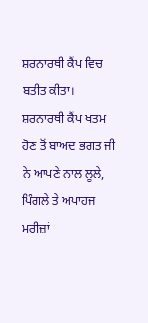ਸ਼ਰਨਾਰਥੀ ਕੈਂਪ ਵਿਚ ਬਤੀਤ ਕੀਤਾ। ਸ਼ਰਨਾਰਥੀ ਕੈਂਪ ਖਤਮ ਹੋਣ ਤੋਂ ਬਾਅਦ ਭਗਤ ਜੀ ਨੇ ਆਪਣੇ ਨਾਲ ਲੂਲੇ, ਪਿੰਗਲੇ ਤੇ ਅਪਾਹਜ ਮਰੀਜ਼ਾਂ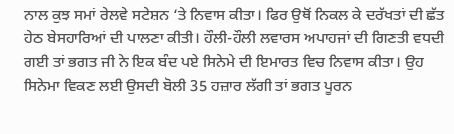ਨਾਲ ਕੁਝ ਸਮਾਂ ਰੇਲਵੇ ਸਟੇਸ਼ਨ ‘ਤੇ ਨਿਵਾਸ ਕੀਤਾ। ਫਿਰ ਉਥੋਂ ਨਿਕਲ ਕੇ ਦਰੱਖਤਾਂ ਦੀ ਛੱਤ ਹੇਠ ਬੇਸਹਾਰਿਆਂ ਦੀ ਪਾਲਣਾ ਕੀਤੀ। ਹੌਲੀ-ਹੌਲੀ ਲਵਾਰਸ ਅਪਾਹਜਾਂ ਦੀ ਗਿਣਤੀ ਵਧਦੀ ਗਈ ਤਾਂ ਭਗਤ ਜੀ ਨੇ ਇਕ ਬੰਦ ਪਏ ਸਿਨੇਮੇ ਦੀ ਇਮਾਰਤ ਵਿਚ ਨਿਵਾਸ ਕੀਤਾ। ਉਹ ਸਿਨੇਮਾ ਵਿਕਣ ਲਈ ਉਸਦੀ ਬੋਲੀ 35 ਹਜ਼ਾਰ ਲੱਗੀ ਤਾਂ ਭਗਤ ਪੂਰਨ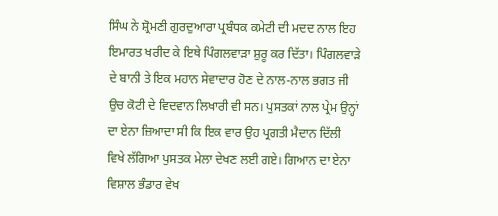ਸਿੰਘ ਨੇ ਸ਼੍ਰੋਮਣੀ ਗੁਰਦੁਆਰਾ ਪ੍ਰਬੰਧਕ ਕਮੇਟੀ ਦੀ ਮਦਦ ਨਾਲ ਇਹ ਇਮਾਰਤ ਖਰੀਦ ਕੇ ਇਥੇ ਪਿੰਗਲਵਾੜਾ ਸ਼ੁਰੂ ਕਰ ਦਿੱਤਾ। ਪਿੰਗਲਵਾੜੇ ਦੇ ਬਾਨੀ ਤੇ ਇਕ ਮਹਾਨ ਸੇਵਾਦਾਰ ਹੋਣ ਦੇ ਨਾਲ-ਨਾਲ ਭਗਤ ਜੀ ਉਚ ਕੋਟੀ ਦੇ ਵਿਦਵਾਨ ਲਿਖਾਰੀ ਵੀ ਸਨ। ਪੁਸਤਕਾਂ ਨਾਲ ਪ੍ਰੇਮ ਉਨ੍ਹਾਂ ਦਾ ਏਨਾ ਜ਼ਿਆਦਾ ਸੀ ਕਿ ਇਕ ਵਾਰ ਉਹ ਪ੍ਰਗਤੀ ਮੈਦਾਨ ਦਿੱਲੀ ਵਿਖੇ ਲੱਗਿਆ ਪੁਸਤਕ ਮੇਲਾ ਦੇਖਣ ਲਈ ਗਏ। ਗਿਆਨ ਦਾ ਏਨਾ ਵਿਸ਼ਾਲ ਭੰਡਾਰ ਵੇਖ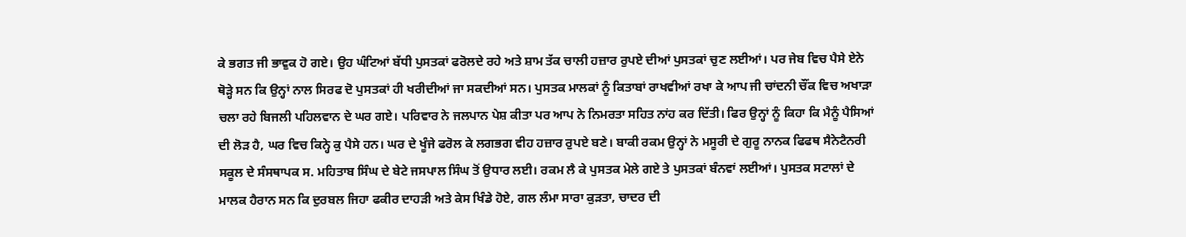ਕੇ ਭਗਤ ਜੀ ਭਾਵੁਕ ਹੋ ਗਏ। ਉਹ ਘੰਟਿਆਂ ਬੱਧੀ ਪੁਸਤਕਾਂ ਫਰੋਲਦੇ ਰਹੇ ਅਤੇ ਸ਼ਾਮ ਤੱਕ ਚਾਲੀ ਹਜ਼ਾਰ ਰੁਪਏ ਦੀਆਂ ਪੁਸਤਕਾਂ ਚੁਣ ਲਈਆਂ। ਪਰ ਜੇਬ ਵਿਚ ਪੈਸੇ ਏਨੇ ਥੋੜ੍ਹੇ ਸਨ ਕਿ ਉਨ੍ਹਾਂ ਨਾਲ ਸਿਰਫ ਦੋ ਪੁਸਤਕਾਂ ਹੀ ਖਰੀਦੀਆਂ ਜਾ ਸਕਦੀਆਂ ਸਨ। ਪੁਸਤਕ ਮਾਲਕਾਂ ਨੂੰ ਕਿਤਾਬਾਂ ਰਾਖਵੀਆਂ ਰਖਾ ਕੇ ਆਪ ਜੀ ਚਾਂਦਨੀ ਚੌਂਕ ਵਿਚ ਅਖਾੜਾ ਚਲਾ ਰਹੇ ਬਿਜਲੀ ਪਹਿਲਵਾਨ ਦੇ ਘਰ ਗਏ। ਪਰਿਵਾਰ ਨੇ ਜਲਪਾਨ ਪੇਸ਼ ਕੀਤਾ ਪਰ ਆਪ ਨੇ ਨਿਮਰਤਾ ਸਹਿਤ ਨਾਂਹ ਕਰ ਦਿੱਤੀ। ਫਿਰ ਉਨ੍ਹਾਂ ਨੂੰ ਕਿਹਾ ਕਿ ਮੈਨੂੰ ਪੈਸਿਆਂ ਦੀ ਲੋੜ ਹੈ, ਘਰ ਵਿਚ ਕਿਨ੍ਹੇ ਕੁ ਪੈਸੇ ਹਨ। ਘਰ ਦੇ ਖੂੰਜੇ ਫਰੋਲ ਕੇ ਲਗਭਗ ਵੀਹ ਹਜ਼ਾਰ ਰੁਪਏ ਬਣੇ। ਬਾਕੀ ਰਕਮ ਉਨ੍ਹਾਂ ਨੇ ਮਸੂਰੀ ਦੇ ਗੁਰੂ ਨਾਨਕ ਫਿਫਥ ਸੈਨੇਟੈਨਰੀ ਸਕੂਲ ਦੇ ਸੰਸਥਾਪਕ ਸ. ਮਹਿਤਾਬ ਸਿੰਘ ਦੇ ਬੇਟੇ ਜਸਪਾਲ ਸਿੰਘ ਤੋਂ ਉਧਾਰ ਲਈ। ਰਕਮ ਲੈ ਕੇ ਪੁਸਤਕ ਮੇਲੇ ਗਏ ਤੇ ਪੁਸਤਕਾਂ ਬੰਨਵਾਂ ਲਈਆਂ। ਪੁਸਤਕ ਸਟਾਲਾਂ ਦੇ ਮਾਲਕ ਹੈਰਾਨ ਸਨ ਕਿ ਦੁਰਬਲ ਜਿਹਾ ਫਕੀਰ ਦਾਹੜੀ ਅਤੇ ਕੇਸ ਖਿੰਡੇ ਹੋਏ, ਗਲ ਲੰਮਾ ਸਾਰਾ ਕੁੜਤਾ, ਚਾਦਰ ਦੀ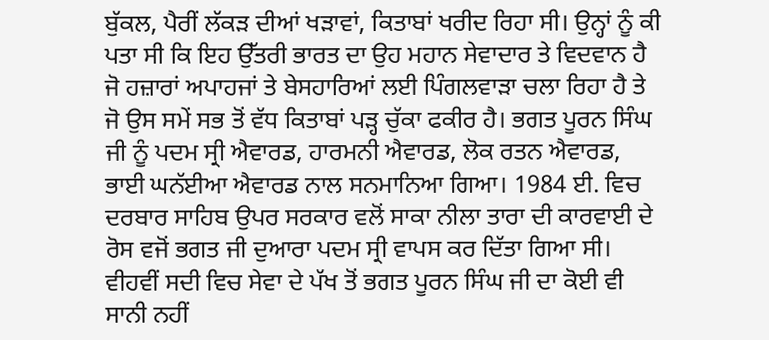ਬੁੱਕਲ, ਪੈਰੀਂ ਲੱਕੜ ਦੀਆਂ ਖੜਾਵਾਂ, ਕਿਤਾਬਾਂ ਖਰੀਦ ਰਿਹਾ ਸੀ। ਉਨ੍ਹਾਂ ਨੂੰ ਕੀ ਪਤਾ ਸੀ ਕਿ ਇਹ ਉੱਤਰੀ ਭਾਰਤ ਦਾ ਉਹ ਮਹਾਨ ਸੇਵਾਦਾਰ ਤੇ ਵਿਦਵਾਨ ਹੈ ਜੋ ਹਜ਼ਾਰਾਂ ਅਪਾਹਜਾਂ ਤੇ ਬੇਸਹਾਰਿਆਂ ਲਈ ਪਿੰਗਲਵਾੜਾ ਚਲਾ ਰਿਹਾ ਹੈ ਤੇ ਜੋ ਉਸ ਸਮੇਂ ਸਭ ਤੋਂ ਵੱਧ ਕਿਤਾਬਾਂ ਪੜ੍ਹ ਚੁੱਕਾ ਫਕੀਰ ਹੈ। ਭਗਤ ਪੂਰਨ ਸਿੰਘ ਜੀ ਨੂੰ ਪਦਮ ਸ੍ਰੀ ਐਵਾਰਡ, ਹਾਰਮਨੀ ਐਵਾਰਡ, ਲੋਕ ਰਤਨ ਐਵਾਰਡ, ਭਾਈ ਘਨੱਈਆ ਐਵਾਰਡ ਨਾਲ ਸਨਮਾਨਿਆ ਗਿਆ। 1984 ਈ. ਵਿਚ ਦਰਬਾਰ ਸਾਹਿਬ ਉਪਰ ਸਰਕਾਰ ਵਲੋਂ ਸਾਕਾ ਨੀਲਾ ਤਾਰਾ ਦੀ ਕਾਰਵਾਈ ਦੇ ਰੋਸ ਵਜੋਂ ਭਗਤ ਜੀ ਦੁਆਰਾ ਪਦਮ ਸ੍ਰੀ ਵਾਪਸ ਕਰ ਦਿੱਤਾ ਗਿਆ ਸੀ। ਵੀਹਵੀਂ ਸਦੀ ਵਿਚ ਸੇਵਾ ਦੇ ਪੱਖ ਤੋਂ ਭਗਤ ਪੂਰਨ ਸਿੰਘ ਜੀ ਦਾ ਕੋਈ ਵੀ ਸਾਨੀ ਨਹੀਂ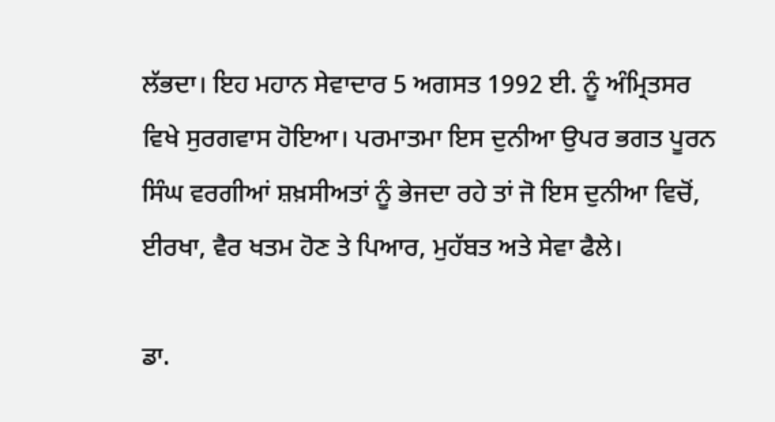ਲੱਭਦਾ। ਇਹ ਮਹਾਨ ਸੇਵਾਦਾਰ 5 ਅਗਸਤ 1992 ਈ. ਨੂੰ ਅੰਮ੍ਰਿਤਸਰ ਵਿਖੇ ਸੁਰਗਵਾਸ ਹੋਇਆ। ਪਰਮਾਤਮਾ ਇਸ ਦੁਨੀਆ ਉਪਰ ਭਗਤ ਪੂਰਨ ਸਿੰਘ ਵਰਗੀਆਂ ਸ਼ਖ਼ਸੀਅਤਾਂ ਨੂੰ ਭੇਜਦਾ ਰਹੇ ਤਾਂ ਜੋ ਇਸ ਦੁਨੀਆ ਵਿਚੋਂ, ਈਰਖਾ, ਵੈਰ ਖਤਮ ਹੋਣ ਤੇ ਪਿਆਰ, ਮੁਹੱਬਤ ਅਤੇ ਸੇਵਾ ਫੈਲੇ।

ਡਾ.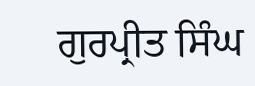ਗੁਰਪ੍ਰੀਤ ਸਿੰਘ